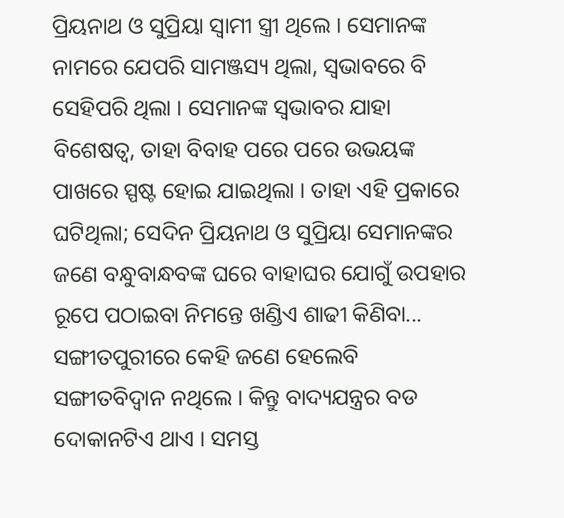ପ୍ରିୟନାଥ ଓ ସୁପ୍ରିୟା ସ୍ୱାମୀ ସ୍ତ୍ରୀ ଥିଲେ । ସେମାନଙ୍କ ନାମରେ ଯେପରି ସାମଞ୍ଜସ୍ୟ ଥିଲା, ସ୍ୱଭାବରେ ବି ସେହିପରି ଥିଲା । ସେମାନଙ୍କ ସ୍ୱଭାବର ଯାହା ବିଶେଷତ୍ୱ, ତାହା ବିବାହ ପରେ ପରେ ଉଭୟଙ୍କ ପାଖରେ ସ୍ପଷ୍ଟ ହୋଇ ଯାଇଥିଲା । ତାହା ଏହି ପ୍ରକାରେ ଘଟିଥିଲା; ସେଦିନ ପ୍ରିୟନାଥ ଓ ସୁପ୍ରିୟା ସେମାନଙ୍କର ଜଣେ ବନ୍ଧୁବାନ୍ଧବଙ୍କ ଘରେ ବାହାଘର ଯୋଗୁଁ ଉପହାର ରୂପେ ପଠାଇବା ନିମନ୍ତେ ଖଣ୍ଡିଏ ଶାଢୀ କିଣିବା...
ସଙ୍ଗୀତପୁରୀରେ କେହି ଜଣେ ହେଲେବି ସଙ୍ଗୀତବିଦ୍ୱାନ ନଥିଲେ । କିନ୍ତୁ ବାଦ୍ୟଯନ୍ତ୍ରର ବଡ ଦୋକାନଟିଏ ଥାଏ । ସମସ୍ତ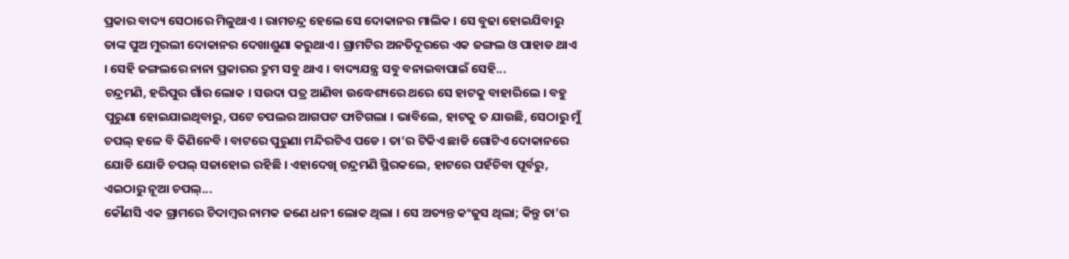ପ୍ରକାର ବାଦ୍ୟ ସେଠାରେ ମିଳୁଥାଏ । ରାମଚନ୍ଦ୍ର ହେଲେ ସେ ଦୋକାନର ମାଲିକ । ସେ ବୁଢା ହୋଇଯିବାରୁ ତାଙ୍କ ପୁଅ ମୁରଲୀ ଦୋକାନର ଦେଖାଶୁଣା କରୁଥାଏ । ଗ୍ରାମଟିର ଅନତିଦୂରରେ ଏକ ଜଙ୍ଗଲ ଓ ପାହାଡ ଥାଏ । ସେହି ଜଙ୍ଗଲରେ ନାନା ପ୍ରକାରର ଦ୍ରୁମ ସବୁ ଥାଏ । ବାଦ୍ୟଯନ୍ତ୍ର ସବୁ ବନାଇବାପାଇଁ ସେହି...
ଚନ୍ଦ୍ରମଣି, ହରିପୁର ଗାଁର ଲୋକ । ସଉଦା ପତ୍ର ଆଣିବା ଉଦ୍ଧେଶ୍ୟରେ ଥରେ ସେ ହାଟକୁ ବାହାରିଲେ । ବହୁ ପୁରୁଣା ହୋଇଯାଇଥିବାରୁ, ପଟେ ଚପଲର ଆଗପଟ ଫାଟିଗଲା । ଭାବିଲେ, ହାଟକୁ ତ ଯାଉଛି, ସେଠାରୁ ମୁଁ ଚପଲ୍ ହଳେ ବି କିଣିନେବି । ବାଟରେ ପୁରୁଣା ମନ୍ଦିରଟିଏ ପଡେ । ତା’ର ଟିକିଏ ଛାଡି ଗୋଟିଏ ଦୋକାନରେ ଯୋଡି ଯୋଡି ଚପଲ୍ ସଜାହୋଇ ରହିଛି । ଏହାଦେଖି ଚନ୍ଦ୍ରମଣି ସ୍ଥିରକଲେ, ହାଟରେ ପହଁଚିବା ପୂର୍ବରୁ, ଏଇଠାରୁ ନୂଆ ଚପଲ୍...
କୌଣସି ଏକ ଗ୍ରାମରେ ଚିଦାମ୍ବର ନାମକ ଜଣେ ଧନୀ ଲୋକ ଥିଲା । ସେ ଅତ୍ୟନ୍ତ କଂଜୁସ ଥିଲା; କିନ୍ତୁ ତା’ର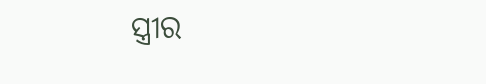ସ୍ତ୍ରୀର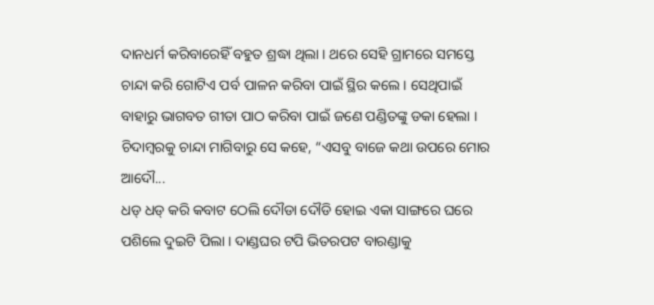ଦାନଧର୍ମ କରିବାରେହିଁ ବହୁତ ଶ୍ରଦ୍ଧା ଥିଲା । ଥରେ ସେହି ଗ୍ରାମରେ ସମସ୍ତେ ଚାନ୍ଦା କରି ଗୋଟିଏ ପର୍ବ ପାଳନ କରିବା ପାଇଁ ସ୍ଥିର କଲେ । ସେଥିପାଇଁ ବାହାରୁ ଭାଗବତ ଗୀତା ପାଠ କରିବା ପାଇଁ ଜଣେ ପଣ୍ଡିତଙ୍କୁ ଡକା ହେଲା । ଚିଦାମ୍ବରକୁ ଚାନ୍ଦା ମାଗିବାରୁ ସେ କହେ, “ଏସବୁ ବାଜେ କଥା ଉପରେ ମୋର ଆଦୌ...
ଧଡ୍ ଧଡ୍ କରି କବାଟ ଠେଲି ଦୌଡା ଦୌଡି ହୋଇ ଏକା ସାଙ୍ଗରେ ଘରେ ପଶିଲେ ଦୁଇଟି ପିଲା । ଦାଣ୍ଡଘର ଟପି ଭିତରପଟ ବାରଣ୍ଡାକୁ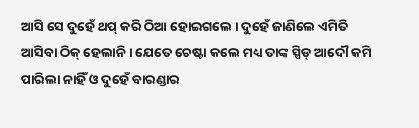ଆସି ସେ ଦୁହେଁ ଥପ୍ କରି ଠିଆ ହୋଇଗଲେ । ଦୁହେଁ ଜାଣିଲେ ଏମିତି ଆସିବା ଠିକ୍ ହେଲାନି । ଯେତେ ଚେଷ୍ଟା କଲେ ମଧ୍ୟ ତାଙ୍କ ସ୍ପିଡ୍ ଆଦୌ କମି ପାରିଲା ନାହିଁ ଓ ଦୁହେଁ ବାରଣ୍ଡାର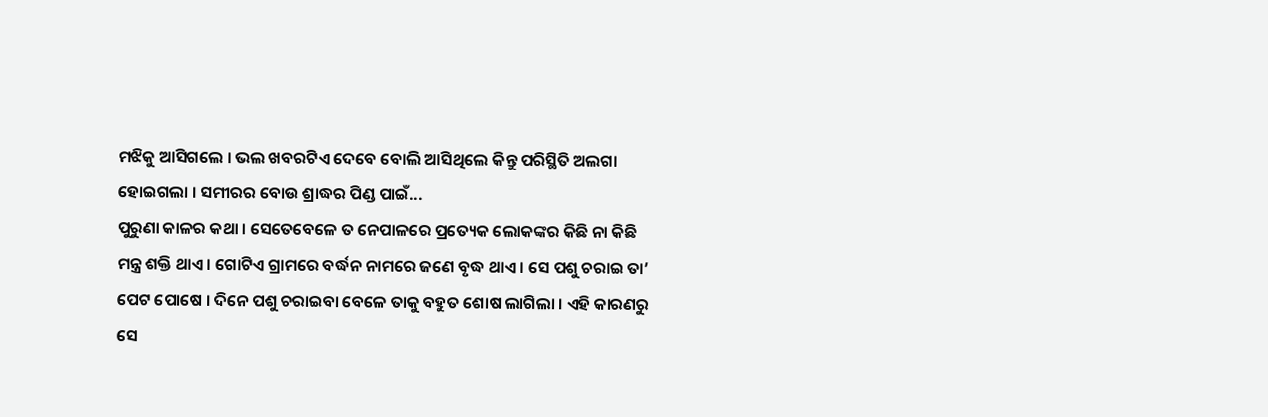ମଝିକୁ ଆସିଗଲେ । ଭଲ ଖବରଟିଏ ଦେବେ ବୋଲି ଆସିଥିଲେ କିନ୍ତୁ ପରିସ୍ଥିତି ଅଲଗା ହୋଇଗଲା । ସମୀରର ବୋଉ ଶ୍ରାଦ୍ଧର ପିଣ୍ଡ ପାଇଁ...
ପୁରୁଣା କାଳର କଥା । ସେତେବେଳେ ତ ନେପାଳରେ ପ୍ରତ୍ୟେକ ଲୋକଙ୍କର କିଛି ନା କିଛି ମନ୍ତ୍ର ଶକ୍ତି ଥାଏ । ଗୋଟିଏ ଗ୍ରାମରେ ବର୍ଦ୍ଧନ ନାମରେ ଜଣେ ବୃଦ୍ଧ ଥାଏ । ସେ ପଶୁ ଚରାଇ ତା’ ପେଟ ପୋଷେ । ଦିନେ ପଶୁ ଚରାଇବା ବେଳେ ତାକୁ ବହୁତ ଶୋଷ ଲାଗିଲା । ଏହି କାରଣରୁ ସେ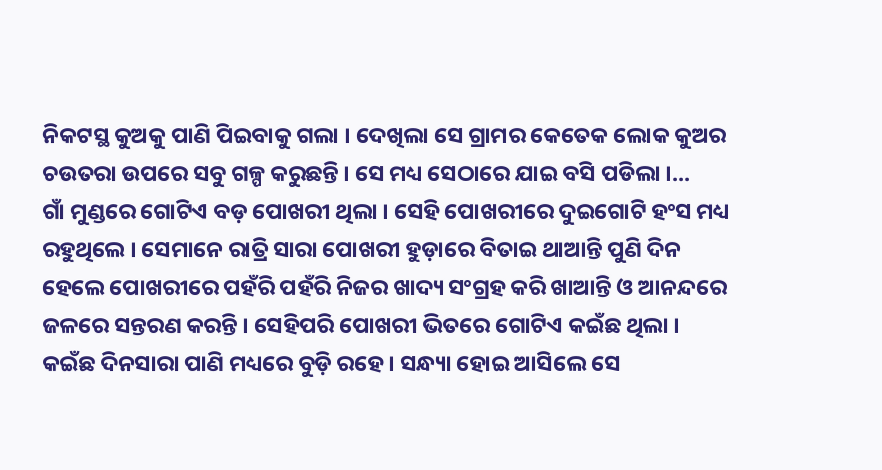ନିକଟସ୍ଥ କୁଅକୁ ପାଣି ପିଇବାକୁ ଗଲା । ଦେଖିଲା ସେ ଗ୍ରାମର କେତେକ ଲୋକ କୁଅର ଚଉତରା ଉପରେ ସବୁ ଗଳ୍ପ କରୁଛନ୍ତି । ସେ ମଧ୍ୟ ସେଠାରେ ଯାଇ ବସି ପଡିଲା ।...
ଗାଁ ମୁଣ୍ଡରେ ଗୋଟିଏ ବଡ଼ ପୋଖରୀ ଥିଲା । ସେହି ପୋଖରୀରେ ଦୁଇଗୋଟି ହଂସ ମଧ୍ୟ ରହୁଥିଲେ । ସେମାନେ ରାତ୍ରି ସାରା ପୋଖରୀ ହୁଡ଼ାରେ ବିତାଇ ଥାଆନ୍ତି ପୁଣି ଦିନ ହେଲେ ପୋଖରୀରେ ପହଁରି ପହଁରି ନିଜର ଖାଦ୍ୟ ସଂଗ୍ରହ କରି ଖାଆନ୍ତି ଓ ଆନନ୍ଦରେ ଜଳରେ ସନ୍ତରଣ କରନ୍ତି । ସେହିପରି ପୋଖରୀ ଭିତରେ ଗୋଟିଏ କଇଁଛ ଥିଲା । କଇଁଛ ଦିନସାରା ପାଣି ମଧ୍ୟରେ ବୁଡ଼ି ରହେ । ସନ୍ଧ୍ୟା ହୋଇ ଆସିଲେ ସେ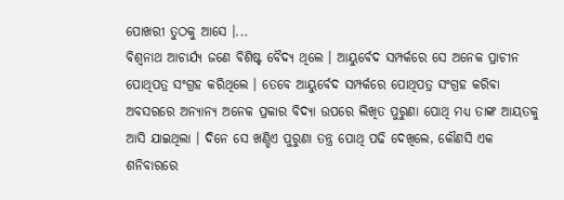ପୋଖରୀ ତୁଠକୁ ଆସେ ।...
ବିଶ୍ୱନାଥ ଆଚାର୍ଯ୍ୟ ଜଣେ ବିଶିଷ୍ଟ ବୈଦ୍ୟ ଥିଲେ । ଆୟୁର୍ବେଦ ସମ୍ପର୍କରେ ସେ ଅନେକ ପ୍ରାଚୀନ ପୋଥିପତ୍ର ସଂଗ୍ରହ କରିଥିଲେ । ତେବେ ଆୟୁର୍ବେଦ ସମ୍ପର୍କରେ ପୋଥିପତ୍ର ସଂଗ୍ରହ କରିବା ଅବସରରେ ଅନ୍ୟାନ୍ୟ ଅନେକ ପ୍ରକାର ବିଦ୍ୟା ଉପରେ ଲିଖିତ ପୁରୁଣା ପୋଥି ମଧ୍ୟ ତାଙ୍କ ଆୟତକୁ ଆସି ଯାଇଥିଲା । ଦିନେ ସେ ଖଣ୍ଡିଏ ପୁରୁଣା ତନ୍ତ୍ର ପୋଥି ପଢି ଦେଖିଲେ, କୌଣସି ଏକ ଶନିବାରରେ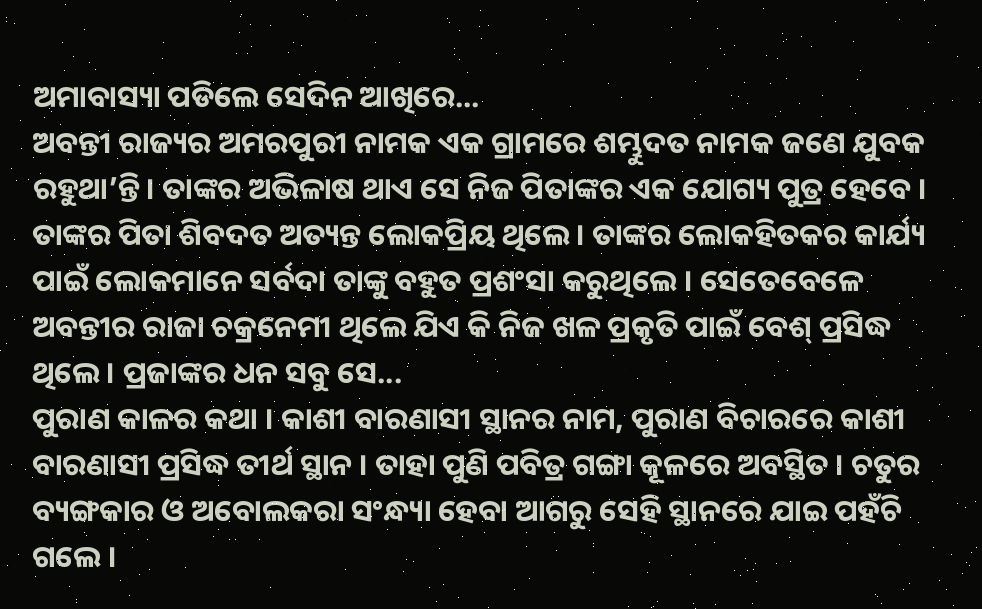ଅମାବାସ୍ୟା ପଡିଲେ ସେଦିନ ଆଖିରେ...
ଅବନ୍ତୀ ରାଜ୍ୟର ଅମରପୁରୀ ନାମକ ଏକ ଗ୍ରାମରେ ଶମ୍ଭୁଦତ ନାମକ ଜଣେ ଯୁବକ ରହୁଥା’ନ୍ତି । ତାଙ୍କର ଅଭିଳାଷ ଥାଏ ସେ ନିଜ ପିତାଙ୍କର ଏକ ଯୋଗ୍ୟ ପୁତ୍ର ହେବେ । ତାଙ୍କର ପିତା ଶିବଦତ ଅତ୍ୟନ୍ତ ଲୋକପ୍ରିୟ ଥିଲେ । ତାଙ୍କର ଲୋକହିତକର କାର୍ଯ୍ୟ ପାଇଁ ଲୋକମାନେ ସର୍ବଦା ତାଙ୍କୁ ବହୁତ ପ୍ରଶଂସା କରୁଥିଲେ । ସେତେବେଳେ ଅବନ୍ତୀର ରାଜା ଚକ୍ରନେମୀ ଥିଲେ ଯିଏ କି ନିଜ ଖଳ ପ୍ରକୃତି ପାଇଁ ବେଶ୍ ପ୍ରସିଦ୍ଧ ଥିଲେ । ପ୍ରଜାଙ୍କର ଧନ ସବୁ ସେ...
ପୁରାଣ କାଳର କଥା । କାଶୀ ବାରଣାସୀ ସ୍ଥାନର ନାମ, ପୁରାଣ ବିଚାରରେ କାଶୀ ବାରଣାସୀ ପ୍ରସିଦ୍ଧ ତୀର୍ଥ ସ୍ଥାନ । ତାହା ପୁଣି ପବିତ୍ର ଗଙ୍ଗା କୂଳରେ ଅବସ୍ଥିତ । ଚତୁର ବ୍ୟଙ୍ଗକାର ଓ ଅବୋଲକରା ସଂନ୍ଧ୍ୟା ହେବା ଆଗରୁ ସେହି ସ୍ଥାନରେ ଯାଇ ପହଁଚି ଗଲେ ।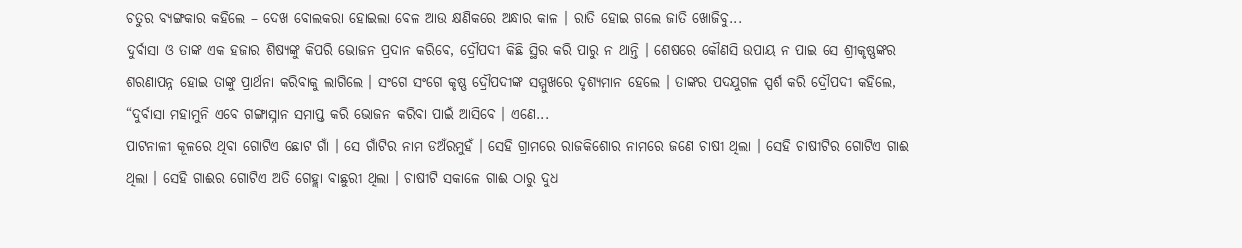ଚତୁର ବ୍ୟଙ୍ଗକାର କହିଲେ – ଦେଖ ବୋଲକରା ହୋଇଲା ବେଳ ଆଉ କ୍ଷଣିକରେ ଅନ୍ଧାର କାଳ । ରାତି ହୋଇ ଗଲେ ଜାତି ଖୋଜିବୁ...
ଦୁର୍ବାସା ଓ ତାଙ୍କ ଏକ ହଜାର ଶିଷ୍ୟଙ୍କୁ କିପରି ଭୋଜନ ପ୍ରଦାନ କରିବେ, ଦ୍ରୌପଦୀ କିଛି ସ୍ଥିର କରି ପାରୁ ନ ଥାନ୍ତି । ଶେଷରେ କୌଣସି ଉପାୟ ନ ପାଇ ସେ ଶ୍ରୀକୃଷ୍ଣଙ୍କର ଶରଣାପନ୍ନ ହୋଇ ତାଙ୍କୁ ପ୍ରାର୍ଥନା କରିବାକୁ ଲାଗିଲେ । ସଂଗେ ସଂଗେ କୃଷ୍ଣ ଦ୍ରୌପଦୀଙ୍କ ସମ୍ମୁଖରେ ଦୃଶ୍ୟମାନ ହେଲେ । ତାଙ୍କର ପଦଯୁଗଳ ସ୍ପର୍ଶ କରି ଦ୍ରୌପଦୀ କହିଲେ, “ଦୁର୍ବାସା ମହାମୁନି ଏବେ ଗଙ୍ଗାସ୍ନାନ ସମାପ୍ତ କରି ଭୋଜନ କରିବା ପାଇଁ ଆସିବେ । ଏଣେ...
ପାଟନାଳୀ କୂଳରେ ଥିବା ଗୋଟିଏ ଛୋଟ ଗାଁ । ସେ ଗାଁଟିର ନାମ ଡଅଁରମୁହଁ । ସେହି ଗ୍ରାମରେ ରାଜକିଶୋର ନାମରେ ଜଣେ ଚାଷୀ ଥିଲା । ସେହି ଚାଷୀଟିର ଗୋଟିଏ ଗାଈ ଥିଲା । ସେହି ଗାଈର ଗୋଟିଏ ଅତି ଗେହ୍ଲା ବାଛୁରୀ ଥିଲା । ଚାଷୀଟି ସକାଳେ ଗାଈ ଠାରୁ ଦୁଧ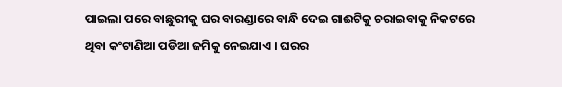ପାଇଲା ପରେ ବାଛୁରୀକୁ ଘର ବାରଣ୍ଡାରେ ବାନ୍ଧି ଦେଇ ଗାଈଟିକୁ ଚରାଇବାକୁ ନିକଟରେ ଥିବା କଂଟାଣିଆ ପଡିଆ ଜମିକୁ ନେଇଯାଏ । ଘରର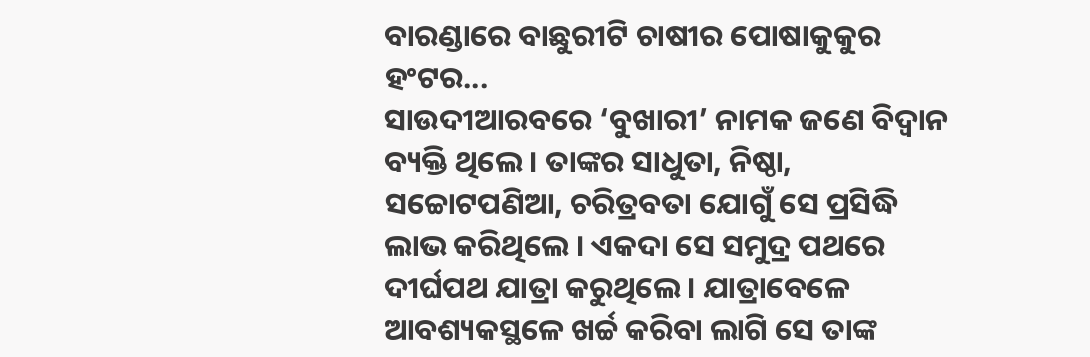ବାରଣ୍ଡାରେ ବାଛୁରୀଟି ଚାଷୀର ପୋଷାକୁକୁର ହଂଟର...
ସାଉଦୀଆରବରେ ‘ବୁଖାରୀ’ ନାମକ ଜଣେ ବିଦ୍ୱାନ ବ୍ୟକ୍ତି ଥିଲେ । ତାଙ୍କର ସାଧୁତା, ନିଷ୍ଠା, ସଚ୍ଚୋଟପଣିଆ, ଚରିତ୍ରବତା ଯୋଗୁଁ ସେ ପ୍ରସିଦ୍ଧି ଲାଭ କରିଥିଲେ । ଏକଦା ସେ ସମୁଦ୍ର ପଥରେ ଦୀର୍ଘପଥ ଯାତ୍ରା କରୁଥିଲେ । ଯାତ୍ରାବେଳେ ଆବଶ୍ୟକସ୍ଥଳେ ଖର୍ଚ୍ଚ କରିବା ଲାଗି ସେ ତାଙ୍କ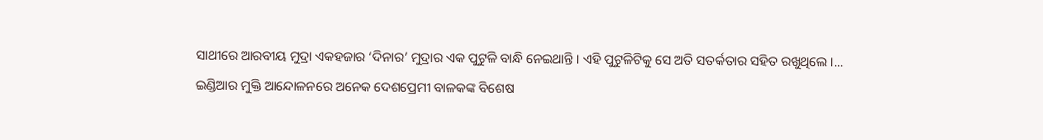ସାଥୀରେ ଆରବୀୟ ମୁଦ୍ରା ଏକହଜାର ‘ଦିନାର’ ମୁଦ୍ରାର ଏକ ପୁଟୁଳି ବାନ୍ଧି ନେଇଥାନ୍ତି । ଏହି ପୁଟୁଳିଟିକୁ ସେ ଅତି ସତର୍କତାର ସହିତ ରଖୁଥିଲେ ।...
ଇଣ୍ଡିଆର ମୁକ୍ତି ଆନ୍ଦୋଳନରେ ଅନେକ ଦେଶପ୍ରେମୀ ବାଳକଙ୍କ ବିଶେଷ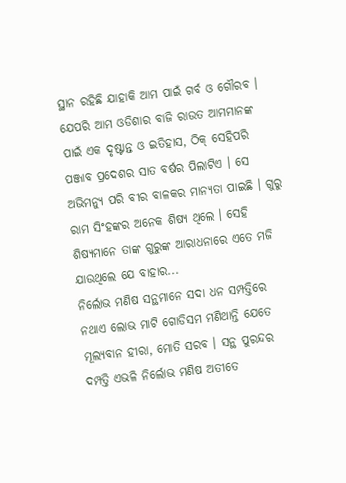ସ୍ଥାନ ରହିଛି ଯାହାକି ଆମ ପାଇଁ ଗର୍ବ ଓ ଗୌରବ । ଯେପରି ଆମ ଓଡିଶାର ବାଜି ରାଉତ ଆମମାନଙ୍କ ପାଇଁ ଏକ ଦୃଷ୍ଟାନ୍ତ ଓ ଇତିହାସ, ଠିକ୍ ସେହିପରି ପଞ୍ଜାବ ପ୍ରଦେଶର ସାତ ବର୍ଷର ପିଲାଟିଏ । ସେ ଅଭିମନ୍ୟୁ ପରି ବୀର ବାଳକର ମାନ୍ୟତା ପାଇଛି । ଗୁରୁ ରାମ ସିଂହଙ୍କର ଅନେକ ଶିଷ୍ୟ ଥିଲେ । ସେହି ଶିଷ୍ୟମାନେ ତାଙ୍କ ଗୁରୁଙ୍କ ଆରାଧନାରେ ଏତେ ମଜି ଯାଉଥିଲେ ଯେ ବାହାର...
ନିର୍ଲୋଭ ମଣିଷ ସନ୍ଥମାନେ ସଦା ଧନ ସମ୍ପତ୍ତିରେ ନଥାଏ ଲୋଭ ମାଟି ଗୋଡିସମ ମଣିଥାନ୍ତି ଯେତେ ମୂଲ୍ୟବାନ ହୀରା, ମୋତି ସରବ । ସନ୍ଥ ପୁରନ୍ଦର ଦମ୍ପତ୍ତି ଏଭଳି ନିର୍ଲୋଭ ମଣିଷ ଅତୀତେ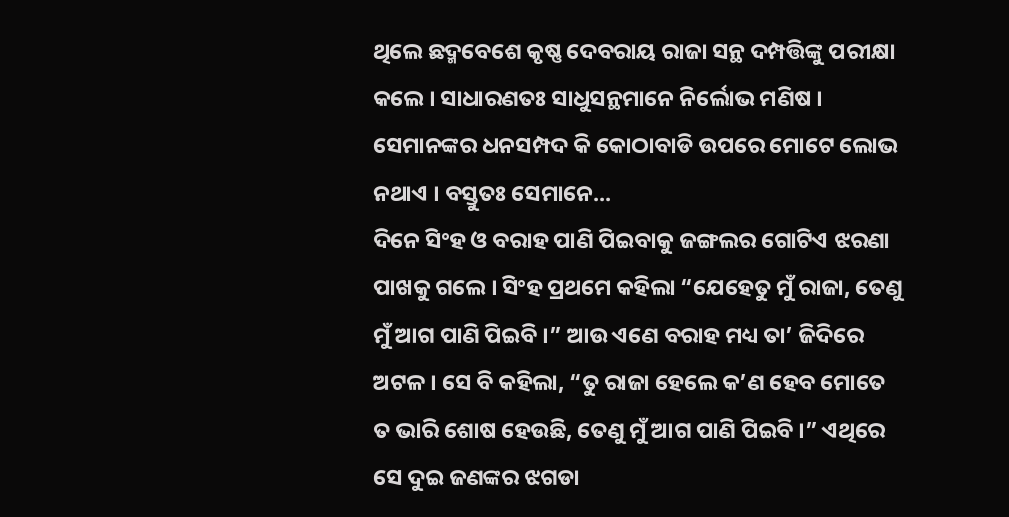ଥିଲେ ଛଦ୍ମବେଶେ କୃଷ୍ଣ ଦେବରାୟ ରାଜା ସନ୍ଥ ଦମ୍ପତ୍ତିଙ୍କୁ ପରୀକ୍ଷା କଲେ । ସାଧାରଣତଃ ସାଧୁସନ୍ଥମାନେ ନିର୍ଲୋଭ ମଣିଷ । ସେମାନଙ୍କର ଧନସମ୍ପଦ କି କୋଠାବାଡି ଉପରେ ମୋଟେ ଲୋଭ ନଥାଏ । ବସ୍ତୁତଃ ସେମାନେ...
ଦିନେ ସିଂହ ଓ ବରାହ ପାଣି ପିଇବାକୁ ଜଙ୍ଗଲର ଗୋଟିଏ ଝରଣା ପାଖକୁ ଗଲେ । ସିଂହ ପ୍ରଥମେ କହିଲା “ଯେହେତୁ ମୁଁ ରାଜା, ତେଣୁ ମୁଁ ଆଗ ପାଣି ପିଇବି ।” ଆଉ ଏଣେ ବରାହ ମଧ୍ୟ ତା’ ଜିଦିରେ ଅଟଳ । ସେ ବି କହିଲା, “ତୁ ରାଜା ହେଲେ କ’ଣ ହେବ ମୋତେ ତ ଭାରି ଶୋଷ ହେଉଛି, ତେଣୁ ମୁଁ ଆଗ ପାଣି ପିଇବି ।” ଏଥିରେ ସେ ଦୁଇ ଜଣଙ୍କର ଝଗଡା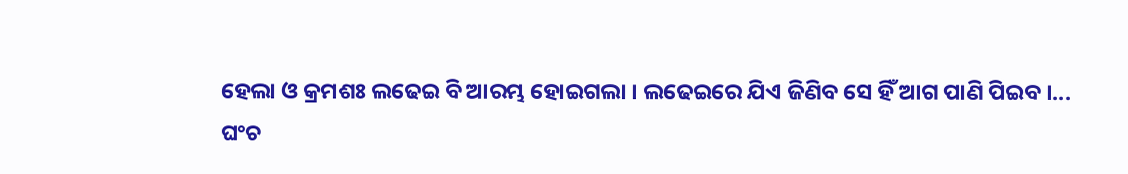ହେଲା ଓ କ୍ରମଶଃ ଲଢେଇ ବି ଆରମ୍ଭ ହୋଇଗଲା । ଲଢେଇରେ ଯିଏ ଜିଣିବ ସେ ହିଁ ଆଗ ପାଣି ପିଇବ ।...
ଘଂଚ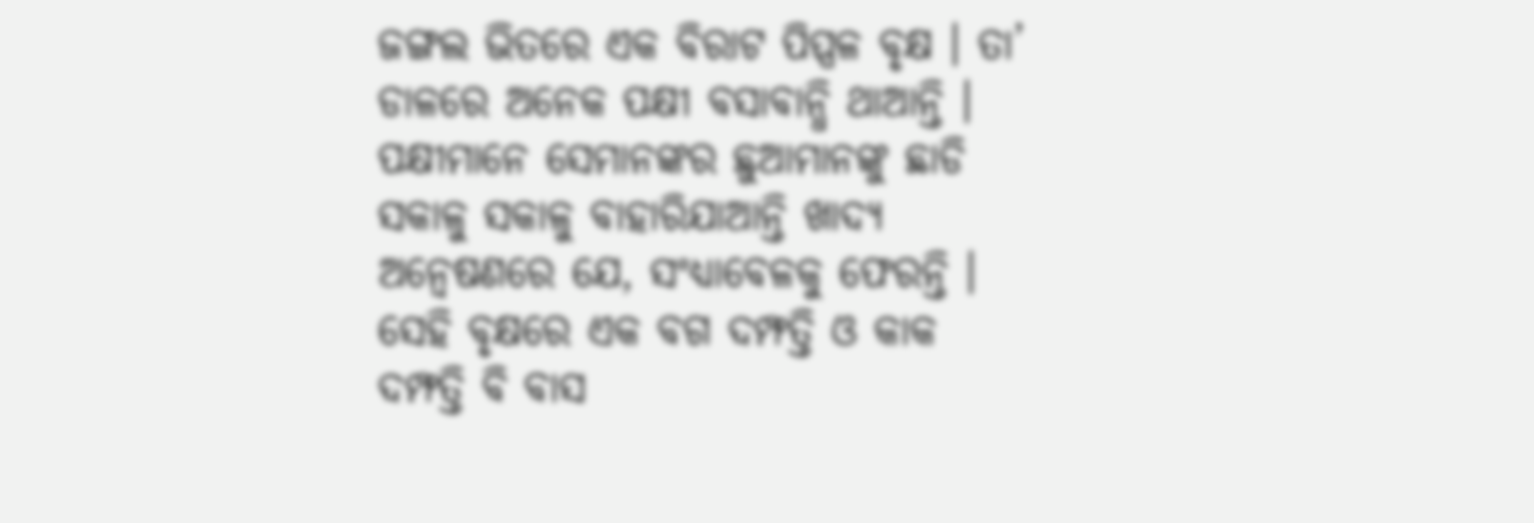ଜଙ୍ଗଲ ଭିତରେ ଏକ ବିରାଟ ପିପ୍ପଳ ବୃକ୍ଷ । ତା’ ଡାଳରେ ଅନେକ ପକ୍ଷୀ ବସାବାନ୍ଧି ଥାଆନ୍ତି । ପକ୍ଷୀମାନେ ସେମାନଙ୍କର ଛୁଆମାନଙ୍କୁ ଛାଡି ସକାଳୁ ସକାଳୁ ବାହାରିଯାଆନ୍ତି ଖାଦ୍ୟ ଅନ୍ୱେଷଣରେ ଯେ, ସଂଧ୍ୟାବେଳକୁ ଫେରନ୍ତି । ସେହି ବୃକ୍ଷରେ ଏକ ବଗ ଦମ୍ଫତ୍ତି ଓ କାକ ଦମ୍ଫତ୍ତି ବି ବାସ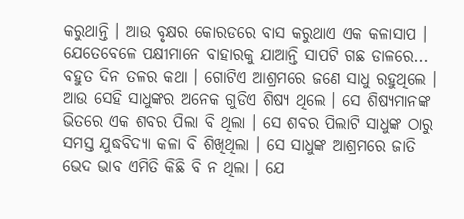କରୁଥାନ୍ତି । ଆଉ ବୃକ୍ଷର କୋରଡରେ ବାସ କରୁଥାଏ ଏକ କଳାସାପ । ଯେତେବେଳେ ପକ୍ଷୀମାନେ ବାହାରକୁ ଯାଆନ୍ତି ସାପଟି ଗଛ ଡାଳରେ...
ବହୁତ ଦିନ ତଳର କଥା । ଗୋଟିଏ ଆଶ୍ରମରେ ଜଣେ ସାଧୁ ରହୁଥିଲେ । ଆଉ ସେହି ସାଧୁଙ୍କର ଅନେକ ଗୁଡିଏ ଶିଷ୍ୟ ଥିଲେ । ସେ ଶିଷ୍ୟମାନଙ୍କ ଭିତରେ ଏକ ଶବର ପିଲା ବି ଥିଲା । ସେ ଶବର ପିଲାଟି ସାଧୁଙ୍କ ଠାରୁ ସମସ୍ତ ଯୁଦ୍ଧବିଦ୍ୟା କଳା ବି ଶିଖିଥିଲା । ସେ ସାଧୁଙ୍କ ଆଶ୍ରମରେ ଜାତି ଭେଦ ଭାବ ଏମିତି କିଛି ବି ନ ଥିଲା । ଯେ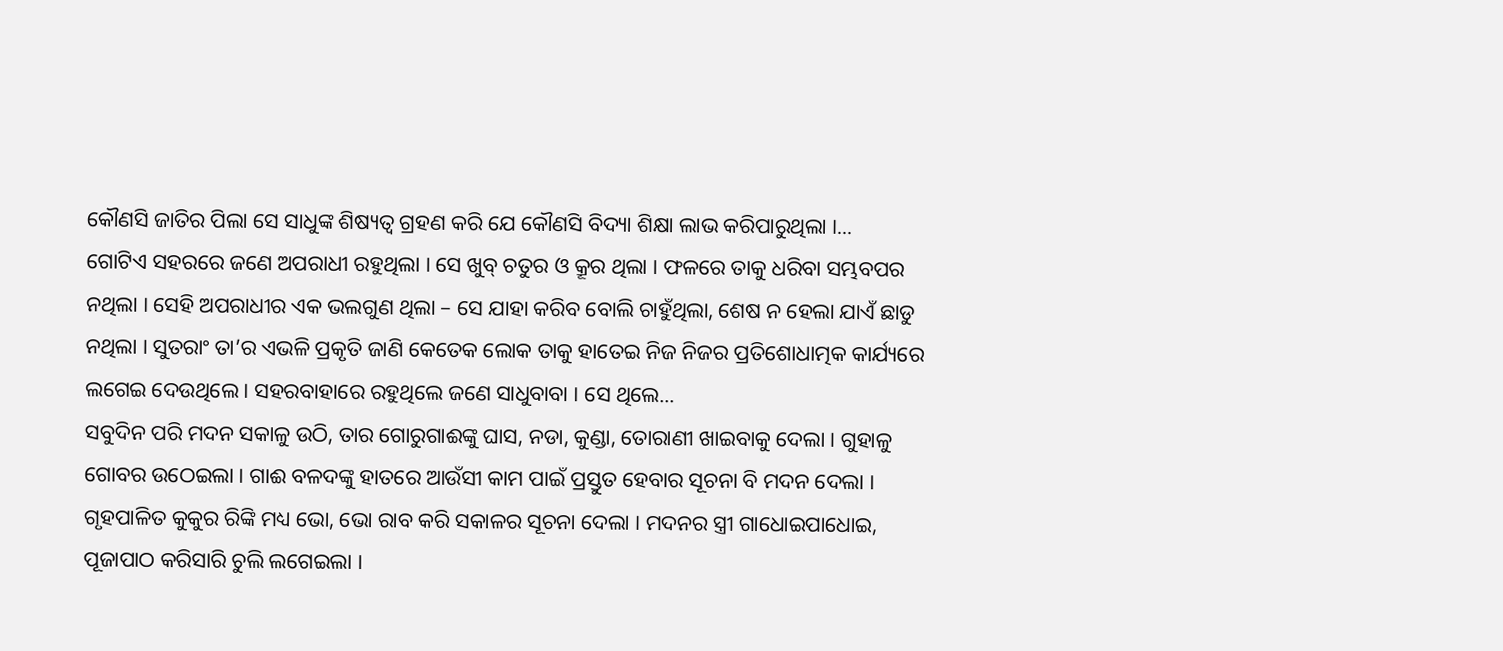କୌଣସି ଜାତିର ପିଲା ସେ ସାଧୁଙ୍କ ଶିଷ୍ୟତ୍ୱ ଗ୍ରହଣ କରି ଯେ କୌଣସି ବିଦ୍ୟା ଶିକ୍ଷା ଲାଭ କରିପାରୁଥିଲା ।...
ଗୋଟିଏ ସହରରେ ଜଣେ ଅପରାଧୀ ରହୁଥିଲା । ସେ ଖୁବ୍ ଚତୁର ଓ କ୍ରୂର ଥିଲା । ଫଳରେ ତାକୁ ଧରିବା ସମ୍ଭବପର ନଥିଲା । ସେହି ଅପରାଧୀର ଏକ ଭଲଗୁଣ ଥିଲା – ସେ ଯାହା କରିବ ବୋଲି ଚାହୁଁଥିଲା, ଶେଷ ନ ହେଲା ଯାଏଁ ଛାଡୁ ନଥିଲା । ସୁତରାଂ ତା’ର ଏଭଳି ପ୍ରକୃତି ଜାଣି କେତେକ ଲୋକ ତାକୁ ହାତେଇ ନିଜ ନିଜର ପ୍ରତିଶୋଧାତ୍ମକ କାର୍ଯ୍ୟରେ ଲଗେଇ ଦେଉଥିଲେ । ସହରବାହାରେ ରହୁଥିଲେ ଜଣେ ସାଧୁବାବା । ସେ ଥିଲେ...
ସବୁଦିନ ପରି ମଦନ ସକାଳୁ ଉଠି, ତାର ଗୋରୁଗାଈଙ୍କୁ ଘାସ, ନଡା, କୁଣ୍ଡା, ତୋରାଣୀ ଖାଇବାକୁ ଦେଲା । ଗୁହାଳୁ ଗୋବର ଉଠେଇଲା । ଗାଈ ବଳଦଙ୍କୁ ହାତରେ ଆଉଁସୀ କାମ ପାଇଁ ପ୍ରସ୍ତୁତ ହେବାର ସୂଚନା ବି ମଦନ ଦେଲା । ଗୃହପାଳିତ କୁକୁର ରିଙ୍କି ମଧ୍ୟ ଭୋ, ଭୋ ରାବ କରି ସକାଳର ସୂଚନା ଦେଲା । ମଦନର ସ୍ତ୍ରୀ ଗାଧୋଇପାଧୋଇ, ପୂଜାପାଠ କରିସାରି ଚୁଲି ଲଗେଇଲା ।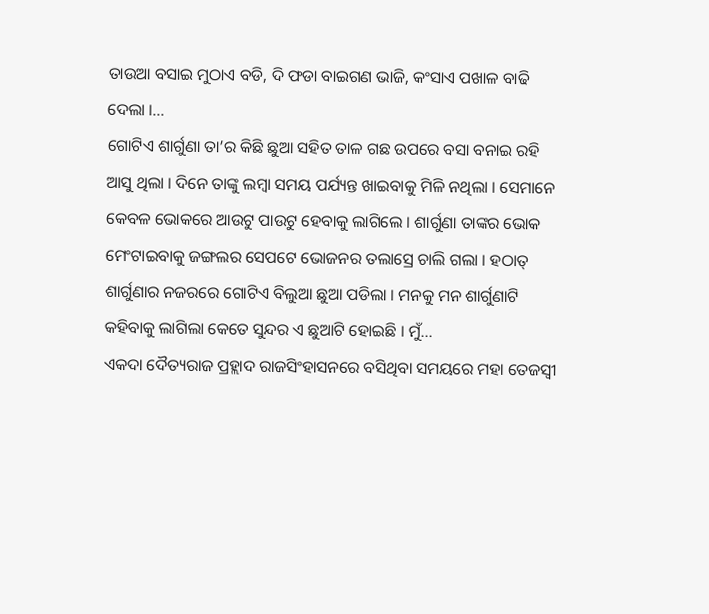ତାଉଆ ବସାଇ ମୁଠାଏ ବଡି, ଦି ଫଡା ବାଇଗଣ ଭାଜି, କଂସାଏ ପଖାଳ ବାଢି ଦେଲା ।...
ଗୋଟିଏ ଶାର୍ଗୁଣା ତା’ର କିଛି ଛୁଆ ସହିତ ତାଳ ଗଛ ଉପରେ ବସା ବନାଇ ରହି ଆସୁ ଥିଲା । ଦିନେ ତାଙ୍କୁ ଲମ୍ବା ସମୟ ପର୍ଯ୍ୟନ୍ତ ଖାଇବାକୁ ମିଳି ନଥିଲା । ସେମାନେ କେବଳ ଭୋକରେ ଆଉଟୁ ପାଉଟୁ ହେବାକୁ ଲାଗିଲେ । ଶାର୍ଗୁଣା ତାଙ୍କର ଭୋକ ମେଂଟାଇବାକୁ ଜଙ୍ଗଲର ସେପଟେ ଭୋଜନର ତଲାସ୍ରେ ଚାଲି ଗଲା । ହଠାତ୍ ଶାର୍ଗୁଣାର ନଜରରେ ଗୋଟିଏ ବିଲୁଆ ଛୁଆ ପଡିଲା । ମନକୁ ମନ ଶାର୍ଗୁଣାଟି କହିବାକୁ ଲାଗିଲା କେତେ ସୁନ୍ଦର ଏ ଛୁଆଟି ହୋଇଛି । ମୁଁ...
ଏକଦା ଦୈତ୍ୟରାଜ ପ୍ରହ୍ଲାଦ ରାଜସିଂହାସନରେ ବସିଥିବା ସମୟରେ ମହା ତେଜସ୍ୱୀ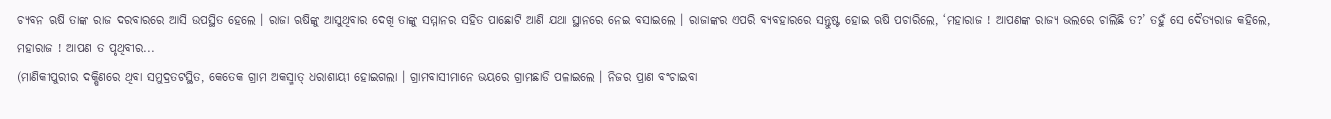ଚ୍ୟବନ ଋଷି ତାଙ୍କ ରାଜ ଦରବାରରେ ଆସି ଉପସ୍ଥିତ ହେଲେ । ରାଜା ଋଷିଙ୍କୁ ଆସୁଥିବାର ଦେଖି ତାଙ୍କୁ ସମ୍ମାନର ସହିତ ପାଛୋଟି ଆଣି ଯଥା ସ୍ଥାନରେ ନେଇ ବସାଇଲେ । ରାଜାଙ୍କର ଏପରି ବ୍ୟବହାରରେ ସନ୍ତୁଷ୍ଟ ହୋଇ ଋଷି ପଚାରିଲେ, ‘ମହାରାଜ ! ଆପଣଙ୍କ ରାଜ୍ୟ ଭଲରେ ଚାଲିଛି ତ?’ ତହୁଁ ସେ ଦୈତ୍ୟରାଜ କହିଲେ, ମହାରାଜ ! ଆପଣ ତ ପୃଥିବୀର...
(ମାଣିକୀପୁରୀର ଦକ୍ଷିଣରେ ଥିବା ସମୁଦ୍ରତଟସ୍ଥିତ, କେତେକ ଗ୍ରାମ ଅକସ୍ମାତ୍ ଧରାଶାୟୀ ହୋଇଗଲା । ଗ୍ରାମବାସୀମାନେ ଭୟରେ ଗ୍ରାମଛାଡି ପଳାଇଲେ । ନିଜର ପ୍ରାଣ ବଂଚାଇବା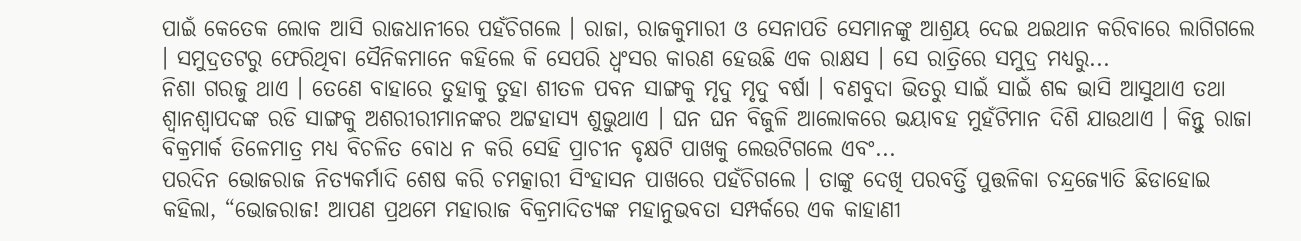ପାଇଁ କେତେକ ଲୋକ ଆସି ରାଜଧାନୀରେ ପହଁଚିଗଲେ । ରାଜା, ରାଜକୁମାରୀ ଓ ସେନାପତି ସେମାନଙ୍କୁ ଆଶ୍ରୟ ଦେଇ ଥଇଥାନ କରିବାରେ ଲାଗିଗଲେ । ସମୁଦ୍ରତଟରୁ ଫେରିଥିବା ସୈନିକମାନେ କହିଲେ କି ସେପରି ଧ୍ୱଂସର କାରଣ ହେଉଛି ଏକ ରାକ୍ଷସ । ସେ ରାତ୍ରିରେ ସମୁଦ୍ର ମଧ୍ୟରୁ...
ନିଶା ଗରଜୁ ଥାଏ । ତେଣେ ବାହାରେ ତୁହାକୁ ତୁହା ଶୀତଳ ପବନ ସାଙ୍ଗକୁ ମୃଦୁ ମୃଦୁ ବର୍ଷା । ବଣବୁଦା ଭିତରୁ ସାଇଁ ସାଇଁ ଶବ୍ଦ ଭାସି ଆସୁଥାଏ ତଥା ଶ୍ୱାନଶ୍ୱାପଦଙ୍କ ରଡି ସାଙ୍ଗକୁ ଅଶରୀରୀମାନଙ୍କର ଅଟ୍ଟହାସ୍ୟ ଶୁଭୁଥାଏ । ଘନ ଘନ ବିଜୁଳି ଆଲୋକରେ ଭୟାବହ ମୁହଁଟିମାନ ଦିଶି ଯାଉଥାଏ । କିନ୍ତୁ ରାଜା ବିକ୍ରମାର୍କ ତିଳେମାତ୍ର ମଧ୍ୟ ବିଚଳିତ ବୋଧ ନ କରି ସେହି ପ୍ରାଚୀନ ବୃକ୍ଷଟି ପାଖକୁ ଲେଉଟିଗଲେ ଏବଂ...
ପରଦିନ ଭୋଜରାଜ ନିତ୍ୟକର୍ମାଦି ଶେଷ କରି ଚମତ୍କାରୀ ସିଂହାସନ ପାଖରେ ପହଁଚିଗଲେ । ତାଙ୍କୁ ଦେଖି ପରବର୍ତ୍ତି ପୁତ୍ତଳିକା ଚନ୍ଦ୍ରଜ୍ୟୋତି ଛିଡାହୋଇ କହିଲା, “ଭୋଜରାଜ! ଆପଣ ପ୍ରଥମେ ମହାରାଜ ବିକ୍ରମାଦିତ୍ୟଙ୍କ ମହାନୁଭବତା ସମ୍ପର୍କରେ ଏକ କାହାଣୀ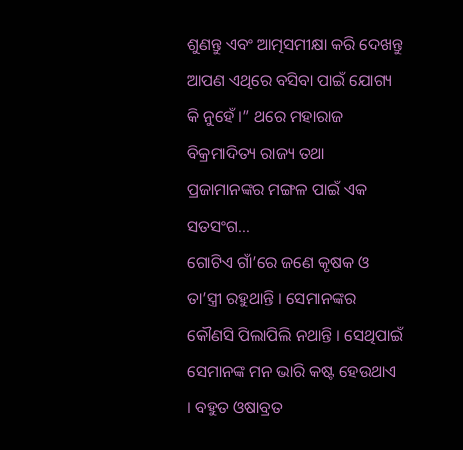ଶୁଣନ୍ତୁ ଏବଂ ଆତ୍ମସମୀକ୍ଷା କରି ଦେଖନ୍ତୁ ଆପଣ ଏଥିରେ ବସିବା ପାଇଁ ଯୋଗ୍ୟ କି ନୁହେଁ ।” ଥରେ ମହାରାଜ ବିକ୍ରମାଦିତ୍ୟ ରାଜ୍ୟ ତଥା ପ୍ରଜାମାନଙ୍କର ମଙ୍ଗଳ ପାଇଁ ଏକ ସତସଂଗ...
ଗୋଟିଏ ଗାଁ’ରେ ଜଣେ କୃଷକ ଓ ତା’ସ୍ତ୍ରୀ ରହୁଥାନ୍ତି । ସେମାନଙ୍କର କୌଣସି ପିଲାପିଲି ନଥାନ୍ତି । ସେଥିପାଇଁ ସେମାନଙ୍କ ମନ ଭାରି କଷ୍ଟ ହେଉଥାଏ । ବହୁତ ଓଷାବ୍ରତ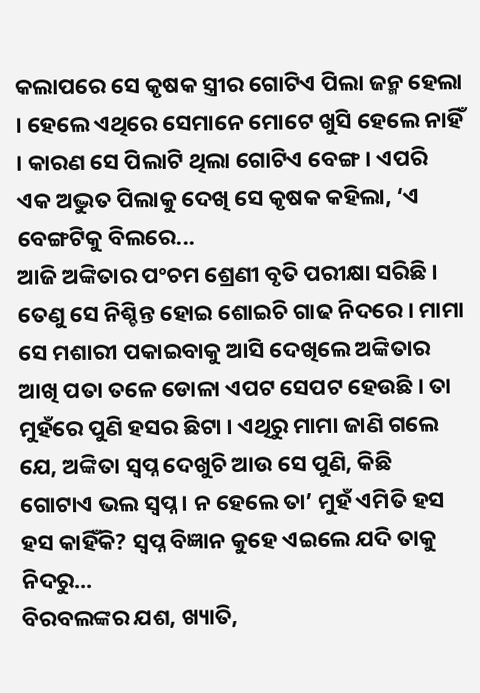କଲାପରେ ସେ କୃଷକ ସ୍ତ୍ରୀର ଗୋଟିଏ ପିଲା ଜନ୍ମ ହେଲା । ହେଲେ ଏଥିରେ ସେମାନେ ମୋଟେ ଖୁସି ହେଲେ ନାହିଁ । କାରଣ ସେ ପିଲାଟି ଥିଲା ଗୋଟିଏ ବେଙ୍ଗ । ଏପରି ଏକ ଅଦ୍ଭୁତ ପିଲାକୁ ଦେଖି ସେ କୃଷକ କହିଲା, ‘ଏ ବେଙ୍ଗଟିକୁ ବିଲରେ...
ଆଜି ଅଙ୍କିତାର ପଂଚମ ଶ୍ରେଣୀ ବୃତି ପରୀକ୍ଷା ସରିଛି । ତେଣୁ ସେ ନିଶ୍ଚିନ୍ତ ହୋଇ ଶୋଇଚି ଗାଢ ନିଦରେ । ମାମା ସେ ମଶାରୀ ପକାଇବାକୁ ଆସି ଦେଖିଲେ ଅଙ୍କିତାର ଆଖି ପତା ତଳେ ଡୋଳା ଏପଟ ସେପଟ ହେଉଛି । ତା ମୁହଁରେ ପୁଣି ହସର ଛିଟା । ଏଥିରୁ ମାମା ଜାଣି ଗଲେ ଯେ, ଅଙ୍କିତା ସ୍ୱପ୍ନ ଦେଖୁଚି ଆଉ ସେ ପୁଣି, କିଛି ଗୋଟାଏ ଭଲ ସ୍ୱପ୍ନ । ନ ହେଲେ ତା’ ମୁହଁ ଏମିତି ହସ ହସ କାହିଁକି? ସ୍ୱପ୍ନ ବିଜ୍ଞାନ କୁହେ ଏଇଲେ ଯଦି ତାକୁ ନିଦରୁ...
ବିରବଲଙ୍କର ଯଶ, ଖ୍ୟାତି,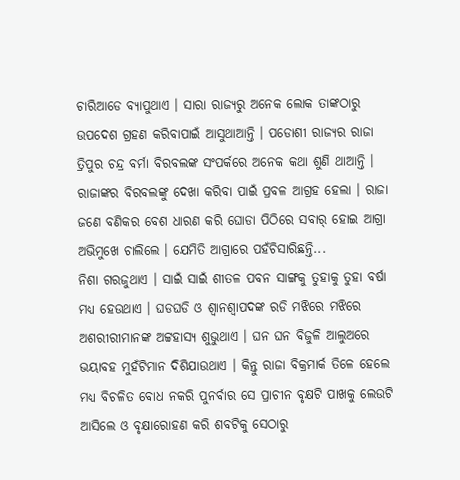ଚାରିଆଡେ ବ୍ୟାପୁଥାଏ । ସାରା ରାଜ୍ୟରୁ ଅନେକ ଲୋକ ତାଙ୍କଠାରୁ ଉପଦେଶ ଗ୍ରହଣ କରିବାପାଇଁ ଆସୁଥାଆନ୍ତି । ପଡୋଶୀ ରାଜ୍ୟର ରାଜା ତ୍ରିପୁର ଚନ୍ଦ୍ର ବର୍ମା ବିରବଲଙ୍କ ସଂପର୍କରେ ଅନେକ କଥା ଶୁଣି ଥାଆନ୍ତି । ରାଜାଙ୍କର ବିରବଲଙ୍କୁ ଦେଖା କରିବା ପାଇଁ ପ୍ରବଳ ଆଗ୍ରହ ହେଲା । ରାଜା ଜଣେ ବଣିକର ବେଶ ଧାରଣ କରି ଘୋଡା ପିଠିରେ ସବାର୍ ହୋଇ ଆଗ୍ରା ଅଭିମୁଖେ ଚାଲିଲେ । ଯେମିତି ଆଗ୍ରାରେ ପହଁଚିସାରିଛନ୍ତି...
ନିଶା ଗରଜୁଥାଏ । ସାଇଁ ସାଇଁ ଶୀତଳ ପବନ ସାଙ୍ଗକୁ ତୁହାକୁ ତୁହା ବର୍ଷା ମଧ୍ୟ ହେଉଥାଏ । ଘଡଘଡି ଓ ଶ୍ୱାନଶ୍ୱାପଦଙ୍କ ରଡି ମଝିରେ ମଝିରେ ଅଶରୀରୀମାନଙ୍କ ଅଟ୍ଟହାସ୍ୟ ଶୁଭୁଥାଏ । ଘନ ଘନ ବିଜୁଳି ଆଲୁଅରେ ଭୟାବହ ମୁହଁଟିମାନ ଦିଶିଯାଉଥାଏ । କିନ୍ତୁ ରାଜା ବିକ୍ରମାର୍କ ତିଳେ ହେଲେ ମଧ୍ୟ ବିଚଳିତ ବୋଧ ନକରି ପୁନର୍ବାର ସେ ପ୍ରାଚୀନ ବୃକ୍ଷଟି ପାଖକୁ ଲେଉଟି ଆସିଲେ ଓ ବୃକ୍ଷାରୋହଣ କରି ଶବଟିକୁ ସେଠାରୁ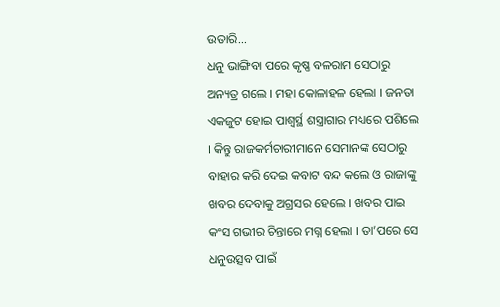ଉତାରି...
ଧନୁ ଭାଙ୍ଗିବା ପରେ କୃଷ୍ଣ ବଳରାମ ସେଠାରୁ ଅନ୍ୟତ୍ର ଗଲେ । ମହା କୋଳାହଳ ହେଲା । ଜନତା ଏକଜୁଟ ହୋଇ ପାଶ୍ୱର୍ସ୍ଥ ଶସ୍ତ୍ରାଗାର ମଧ୍ୟରେ ପଶିଲେ । କିନ୍ତୁ ରାଜକର୍ମଚାରୀମାନେ ସେମାନଙ୍କ ସେଠାରୁ ବାହାର କରି ଦେଇ କବାଟ ବନ୍ଦ କଲେ ଓ ରାଜାଙ୍କୁ ଖବର ଦେବାକୁ ଅଗ୍ରସର ହେଲେ । ଖବର ପାଇ କଂସ ଗଭୀର ଚିନ୍ତାରେ ମଗ୍ନ ହେଲା । ତା’ପରେ ସେ ଧନୁଉତ୍ସବ ପାଇଁ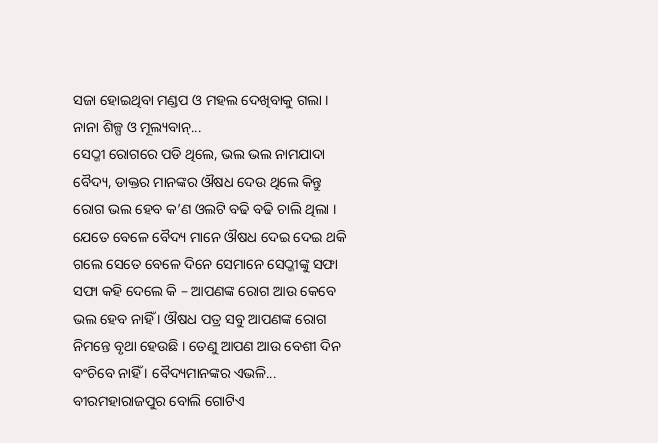ସଜା ହୋଇଥିବା ମଣ୍ଡପ ଓ ମହଲ ଦେଖିବାକୁ ଗଲା । ନାନା ଶିଳ୍ପ ଓ ମୂଲ୍ୟବାନ୍...
ସେଠ୍ଜୀ ରୋଗରେ ପଡି ଥିଲେ, ଭଲ ଭଲ ନାମଯାଦା ବୈଦ୍ୟ, ଡାକ୍ତର ମାନଙ୍କର ଔଷଧ ଦେଉ ଥିଲେ କିନ୍ତୁ ରୋଗ ଭଲ ହେବ କ’ଣ ଓଲଟି ବଢି ବଢି ଚାଲି ଥିଲା । ଯେତେ ବେଳେ ବୈଦ୍ୟ ମାନେ ଔଷଧ ଦେଇ ଦେଇ ଥକି ଗଲେ ସେତେ ବେଳେ ଦିନେ ସେମାନେ ସେଠ୍ଜୀଙ୍କୁ ସଫା ସଫା କହି ଦେଲେ କି – ଆପଣଙ୍କ ରୋଗ ଆଉ କେବେ ଭଲ ହେବ ନାହିଁ । ଔଷଧ ପତ୍ର ସବୁ ଆପଣଙ୍କ ରୋଗ ନିମନ୍ତେ ବୃଥା ହେଉଛି । ତେଣୁ ଆପଣ ଆଉ ବେଶୀ ଦିନ ବଂଚିବେ ନାହିଁ । ବୈଦ୍ୟମାନଙ୍କର ଏଭଳି...
ବୀରମହାରାଜପୁର ବୋଲି ଗୋଟିଏ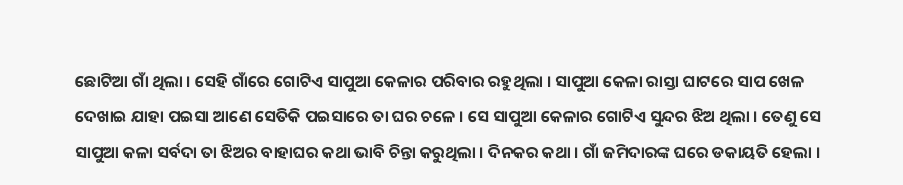ଛୋଟିଆ ଗାଁ ଥିଲା । ସେହି ଗାଁରେ ଗୋଟିଏ ସାପୁଆ କେଳାର ପରିବାର ରହୁଥିଲା । ସାପୁଆ କେଳା ରାସ୍ତା ଘାଟରେ ସାପ ଖେଳ ଦେଖାଇ ଯାହା ପଇସା ଆଣେ ସେତିକି ପଇସାରେ ତା ଘର ଚଳେ । ସେ ସାପୁଆ କେଳାର ଗୋଟିଏ ସୁନ୍ଦର ଝିଅ ଥିଲା । ତେଣୁ ସେ ସାପୁଆ କଳା ସର୍ବଦା ତା ଝିଅର ବାହାଘର କଥା ଭାବି ଚିନ୍ତା କରୁଥିଲା । ଦିନକର କଥା । ଗାଁ ଜମିଦାରଙ୍କ ଘରେ ଡକାୟତି ହେଲା ।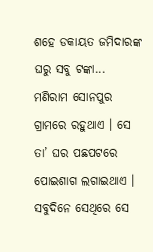ଶହେ ଡକାୟତ ଜମିଦାରଙ୍କ ଘରୁ ସବୁ ଟଙ୍କା...
ମଣିରାମ ସୋନପୁର ଗ୍ରାମରେ ରହୁଥାଏ । ସେ ତା’ ଘର ପଛପଟରେ ପୋଇଶାଗ ଲଗାଇଥାଏ । ସବୁଦିନେ ସେଥିରେ ସେ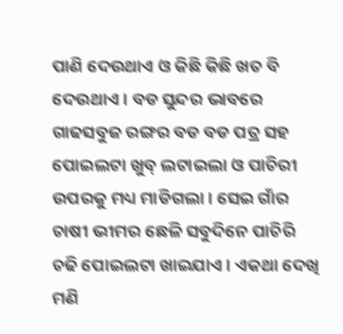ପାଣି ଦେଉଥାଏ ଓ କିଛି କିଛି ଖତ ବି ଦେଉଥାଏ । ବଡ ସୁନ୍ଦର ଭାବରେ ଗାଢସବୁଜ ରଙ୍ଗର ବଡ ବଡ ପତ୍ର ସହ ପୋଇଲଟା ଖୁବ୍ ଲଟାଇଲା ଓ ପାଚିରୀ ଉପରକୁ ମଧ୍ୟ ମାଡିଗଲା । ସେଇ ଗାଁର ଚାଷୀ ଭୀମର ଛେଳି ସବୁଦିନେ ପାଚିରି ଚଢି ପୋଇଲଟା ଖାଇଯାଏ । ଏକଥା ଦେଖି ମଣି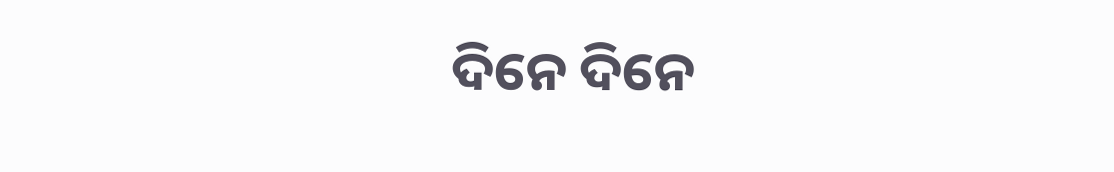ଦିନେ ଦିନେ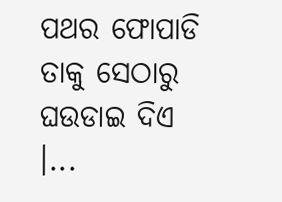ପଥର ଫୋପାଡି ତାକୁ ସେଠାରୁ ଘଉଡାଇ ଦିଏ ।...